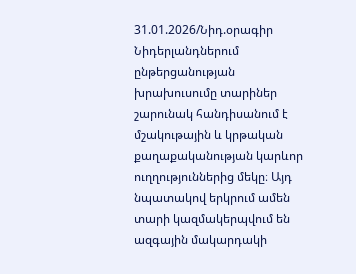31.01.2026/Նիդ.օրագիր
Նիդերլանդներում ընթերցանության խրախուսումը տարիներ շարունակ հանդիսանում է մշակութային և կրթական քաղաքականության կարևոր ուղղություններից մեկը։ Այդ նպատակով երկրում ամեն տարի կազմակերպվում են ազգային մակարդակի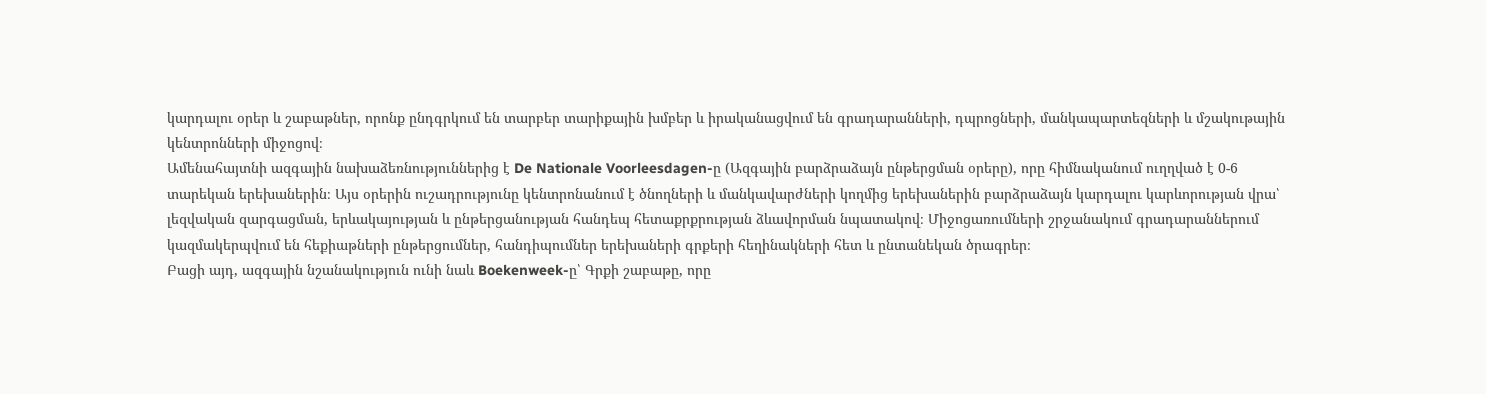կարդալու օրեր և շաբաթներ, որոնք ընդգրկում են տարբեր տարիքային խմբեր և իրականացվում են գրադարանների, դպրոցների, մանկապարտեզների և մշակութային կենտրոնների միջոցով։
Ամենահայտնի ազգային նախաձեռնություններից է De Nationale Voorleesdagen-ը (Ազգային բարձրաձայն ընթերցման օրերը), որը հիմնականում ուղղված է 0-6 տարեկան երեխաներին։ Այս օրերին ուշադրությունը կենտրոնանում է ծնողների և մանկավարժների կողմից երեխաներին բարձրաձայն կարդալու կարևորության վրա՝ լեզվական զարգացման, երևակայության և ընթերցանության հանդեպ հետաքրքրության ձևավորման նպատակով։ Միջոցառումների շրջանակում գրադարաններում կազմակերպվում են հեքիաթների ընթերցումներ, հանդիպումներ երեխաների գրքերի հեղինակների հետ և ընտանեկան ծրագրեր։
Բացի այդ, ազգային նշանակություն ունի նաև Boekenweek-ը՝ Գրքի շաբաթը, որը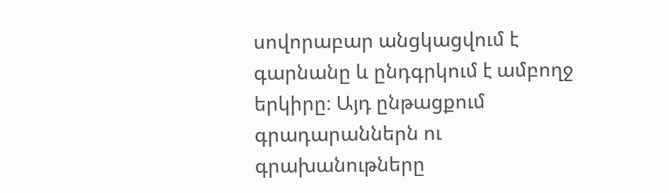սովորաբար անցկացվում է գարնանը և ընդգրկում է ամբողջ երկիրը։ Այդ ընթացքում գրադարաններն ու գրախանութները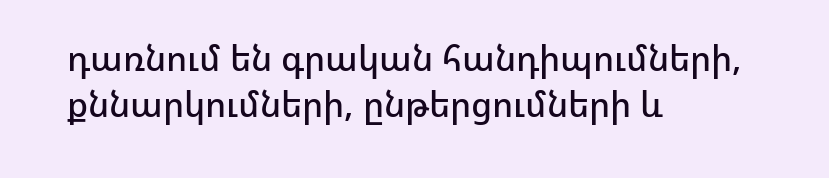դառնում են գրական հանդիպումների, քննարկումների, ընթերցումների և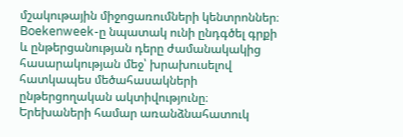մշակութային միջոցառումների կենտրոններ։ Boekenweek-ը նպատակ ունի ընդգծել գրքի և ընթերցանության դերը ժամանակակից հասարակության մեջ՝ խրախուսելով հատկապես մեծահասակների ընթերցողական ակտիվությունը։
Երեխաների համար առանձնահատուկ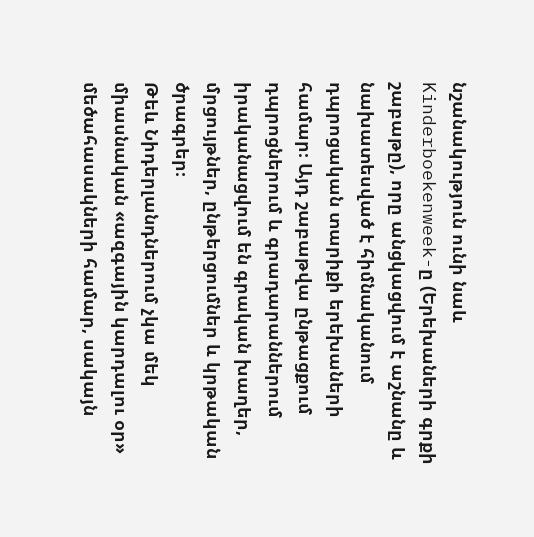նշանակություն ունի նաև Kinderboekenweek-ը (Երեխաների գրքի շաբաթը), որը անցկացվում է աշնանը և նախատեսված է հիմնականում դպրոցական տարիքի երեխաների համար։ Այդ շաբաթվա ընթացքում դպրոցներում և գրադարաններում իրականացվում են գրական խաղեր, մրցույթներ, ընթերցումներ և կրթական ծրագրեր։
Թեև Նիդերլանդներում չկա մեկ միասնական «ազգային կարդալու օր» մեծահասակների համար, սակայն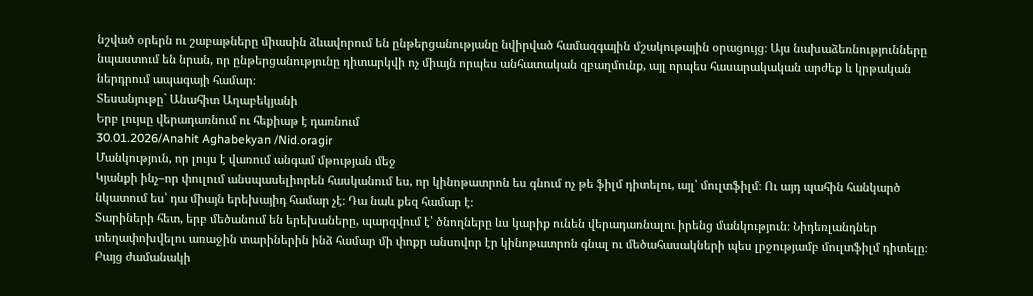նշված օրերն ու շաբաթները միասին ձևավորում են ընթերցանությանը նվիրված համազգային մշակութային օրացույց։ Այս նախաձեռնությունները նպաստում են նրան, որ ընթերցանությունը դիտարկվի ոչ միայն որպես անհատական զբաղմունք, այլ որպես հասարակական արժեք և կրթական ներդրում ապագայի համար։
Տեսանյութը` Անահիտ Աղաբեկյանի
Երբ լույսը վերադառնում ու հեքիաթ է դառնում
30.01.2026/Anahit Aghabekyan /Nid.oragir
Մանկություն, որ լույս է վառում անգամ մթության մեջ
Կյանքի ինչ–որ փուլում անսպասելիորեն հասկանում ես, որ կինոթատրոն ես գնում ոչ թե ֆիլմ դիտելու, այլ՝ մուլտֆիլմ։ Ու այդ պահին հանկարծ նկատում ես՝ դա միայն երեխայիդ համար չէ։ Դա նաև քեզ համար է։
Տարիների հետ, երբ մեծանում են երեխաները, պարզվում է՝ ծնողները ևս կարիք ունեն վերադառնալու իրենց մանկություն։ Նիդեռլանդներ տեղափոխվելու առաջին տարիներին ինձ համար մի փոքր անսովոր էր կինոթատրոն գնալ ու մեծահասակների պես լրջությամբ մուլտֆիլմ դիտելը։ Բայց ժամանակի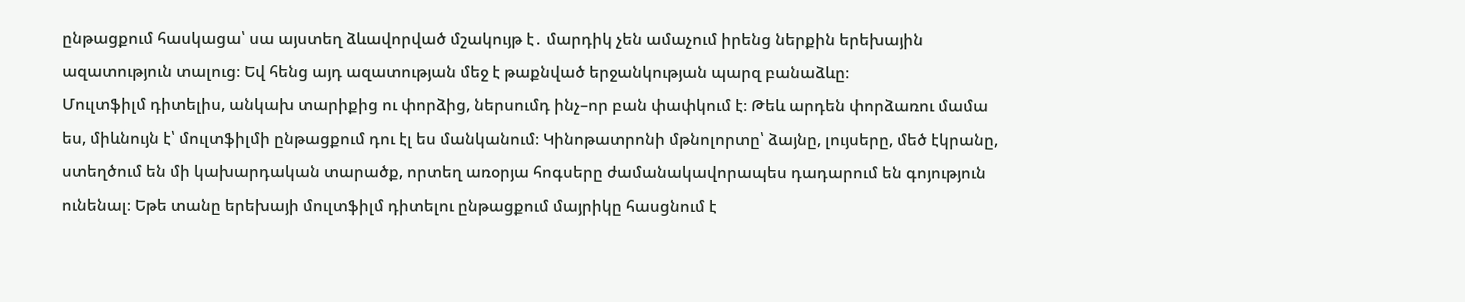ընթացքում հասկացա՝ սա այստեղ ձևավորված մշակույթ է․ մարդիկ չեն ամաչում իրենց ներքին երեխային ազատություն տալուց։ Եվ հենց այդ ազատության մեջ է թաքնված երջանկության պարզ բանաձևը։
Մուլտֆիլմ դիտելիս, անկախ տարիքից ու փորձից, ներսումդ ինչ–որ բան փափկում է։ Թեև արդեն փորձառու մամա ես, միևնույն է՝ մուլտֆիլմի ընթացքում դու էլ ես մանկանում։ Կինոթատրոնի մթնոլորտը՝ ձայնը, լույսերը, մեծ էկրանը, ստեղծում են մի կախարդական տարածք, որտեղ առօրյա հոգսերը ժամանակավորապես դադարում են գոյություն ունենալ։ Եթե տանը երեխայի մուլտֆիլմ դիտելու ընթացքում մայրիկը հասցնում է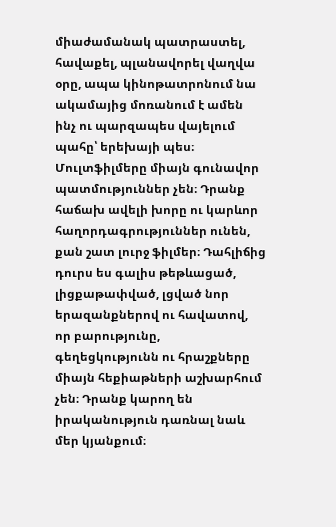միաժամանակ պատրաստել, հավաքել, պլանավորել վաղվա օրը, ապա կինոթատրոնում նա ակամայից մոռանում է ամեն ինչ ու պարզապես վայելում պահը՝ երեխայի պես։
Մուլտֆիլմերը միայն գունավոր պատմություններ չեն։ Դրանք հաճախ ավելի խորը ու կարևոր հաղորդագրություններ ունեն, քան շատ լուրջ ֆիլմեր։ Դահլիճից դուրս ես գալիս թեթևացած, լիցքաթափված, լցված նոր երազանքներով ու հավատով, որ բարությունը, գեղեցկությունն ու հրաշքները միայն հեքիաթների աշխարհում չեն։ Դրանք կարող են իրականություն դառնալ նաև մեր կյանքում։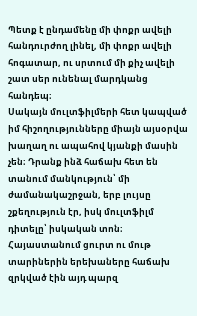Պետք է ընդամենը մի փոքր ավելի հանդուրժող լինել, մի փոքր ավելի հոգատար, ու սրտում մի քիչ ավելի շատ սեր ունենալ մարդկանց հանդեպ։
Սակայն մուլտֆիլմերի հետ կապված իմ հիշողությունները միայն այսօրվա խաղաղ ու ապահով կյանքի մասին չեն։ Դրանք ինձ հաճախ հետ են տանում մանկություն՝ մի ժամանակաշրջան, երբ լույսը շքեղություն էր, իսկ մուլտֆիլմ դիտելը՝ իսկական տոն։ Հայաստանում ցուրտ ու մութ տարիներին երեխաները հաճախ զրկված էին այդ պարզ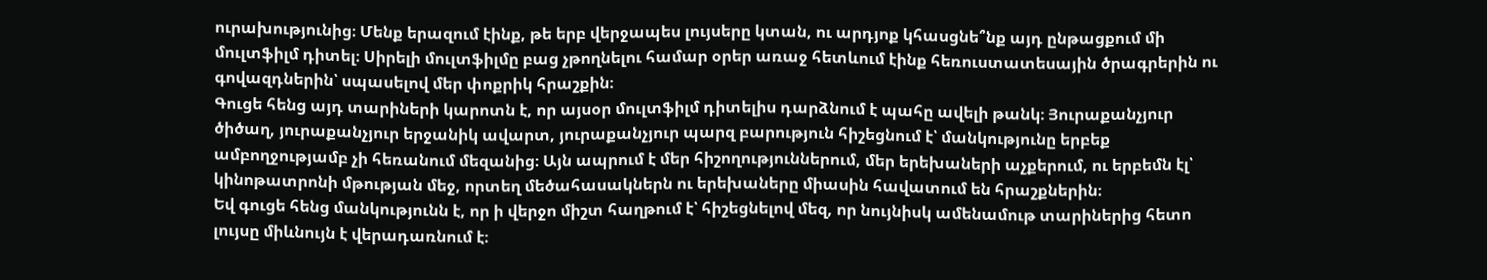ուրախությունից։ Մենք երազում էինք, թե երբ վերջապես լույսերը կտան, ու արդյոք կհասցնե՞նք այդ ընթացքում մի մուլտֆիլմ դիտել։ Սիրելի մուլտֆիլմը բաց չթողնելու համար օրեր առաջ հետևում էինք հեռուստատեսային ծրագրերին ու գովազդներին՝ սպասելով մեր փոքրիկ հրաշքին։
Գուցե հենց այդ տարիների կարոտն է, որ այսօր մուլտֆիլմ դիտելիս դարձնում է պահը ավելի թանկ։ Յուրաքանչյուր ծիծաղ, յուրաքանչյուր երջանիկ ավարտ, յուրաքանչյուր պարզ բարություն հիշեցնում է՝ մանկությունը երբեք ամբողջությամբ չի հեռանում մեզանից։ Այն ապրում է մեր հիշողություններում, մեր երեխաների աչքերում, ու երբեմն էլ՝ կինոթատրոնի մթության մեջ, որտեղ մեծահասակներն ու երեխաները միասին հավատում են հրաշքներին։
Եվ գուցե հենց մանկությունն է, որ ի վերջո միշտ հաղթում է՝ հիշեցնելով մեզ, որ նույնիսկ ամենամութ տարիներից հետո լույսը միևնույն է վերադառնում է։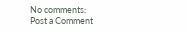No comments:
Post a Comment